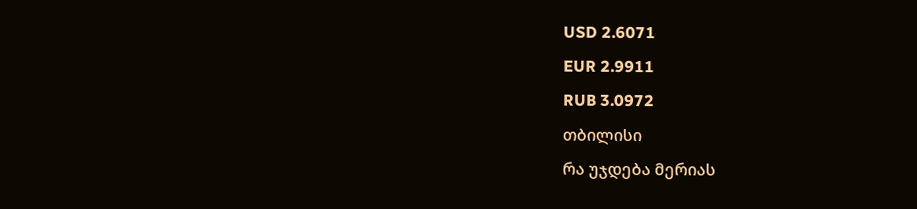USD 2.6071
EUR 2.9911
RUB 3.0972
თბილისი
რა უჯდება მერიას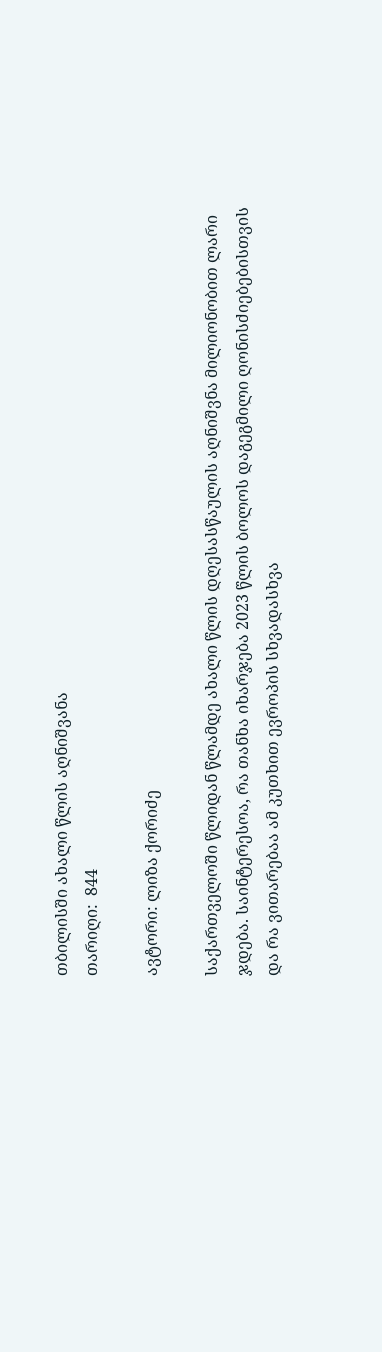თბილისში ახალი წლის აღნიშვანა
თარიღი:  844

ავტორი: ლიზა ქორიძე

საქართველოში წლიდან წლამდე ახალი წლის დღესასწაულის აღნიშვნა მილიონობით ლარი ჯდება. საინტერესოა, რა თანხა იხარჯება 2023 წლის ბოლოს დაგეგმილი ღონისძიებებისთვის და რა ვითარებაა ამ კუთხით ევროპის სხვადასხვა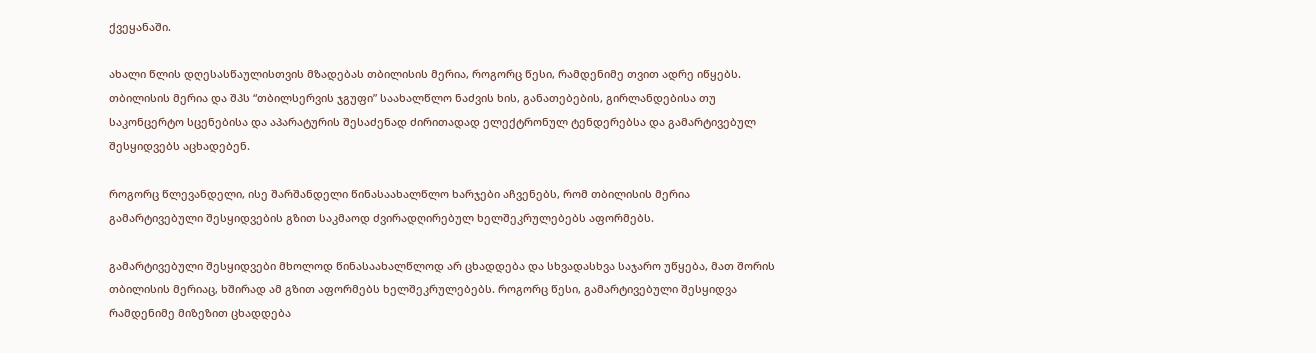ქვეყანაში.

ახალი წლის დღესასწაულისთვის მზადებას თბილისის მერია, როგორც წესი, რამდენიმე თვით ადრე იწყებს. თბილისის მერია და შპს “თბილსერვის ჯგუფი” საახალწლო ნაძვის ხის, განათებების, გირლანდებისა თუ საკონცერტო სცენებისა და აპარატურის შესაძენად ძირითადად ელექტრონულ ტენდერებსა და გამარტივებულ შესყიდვებს აცხადებენ.

როგორც წლევანდელი, ისე შარშანდელი წინასაახალწლო ხარჯები აჩვენებს, რომ თბილისის მერია გამარტივებული შესყიდვების გზით საკმაოდ ძვირადღირებულ ხელშეკრულებებს აფორმებს.

გამარტივებული შესყიდვები მხოლოდ წინასაახალწლოდ არ ცხადდება და სხვადასხვა საჯარო უწყება, მათ შორის თბილისის მერიაც, ხშირად ამ გზით აფორმებს ხელშეკრულებებს. როგორც წესი, გამარტივებული შესყიდვა რამდენიმე მიზეზით ცხადდება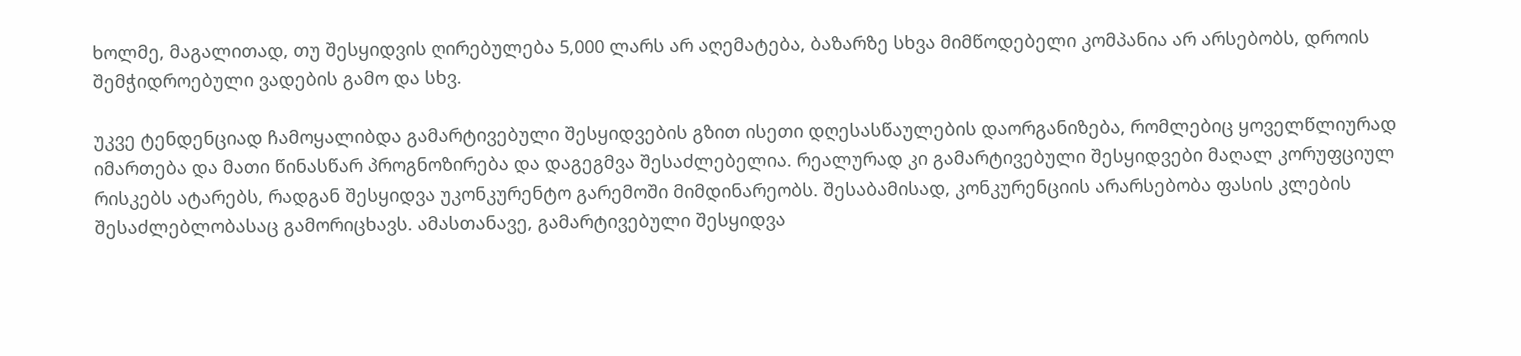ხოლმე, მაგალითად, თუ შესყიდვის ღირებულება 5,000 ლარს არ აღემატება, ბაზარზე სხვა მიმწოდებელი კომპანია არ არსებობს, დროის შემჭიდროებული ვადების გამო და სხვ.

უკვე ტენდენციად ჩამოყალიბდა გამარტივებული შესყიდვების გზით ისეთი დღესასწაულების დაორგანიზება, რომლებიც ყოველწლიურად იმართება და მათი წინასწარ პროგნოზირება და დაგეგმვა შესაძლებელია. რეალურად კი გამარტივებული შესყიდვები მაღალ კორუფციულ რისკებს ატარებს, რადგან შესყიდვა უკონკურენტო გარემოში მიმდინარეობს. შესაბამისად, კონკურენციის არარსებობა ფასის კლების შესაძლებლობასაც გამორიცხავს. ამასთანავე, გამარტივებული შესყიდვა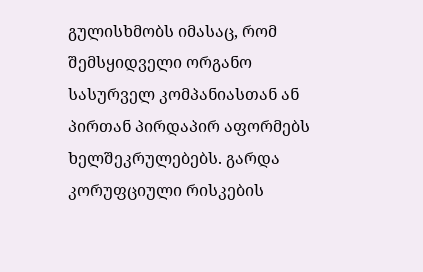გულისხმობს იმასაც, რომ შემსყიდველი ორგანო სასურველ კომპანიასთან ან პირთან პირდაპირ აფორმებს ხელშეკრულებებს. გარდა კორუფციული რისკების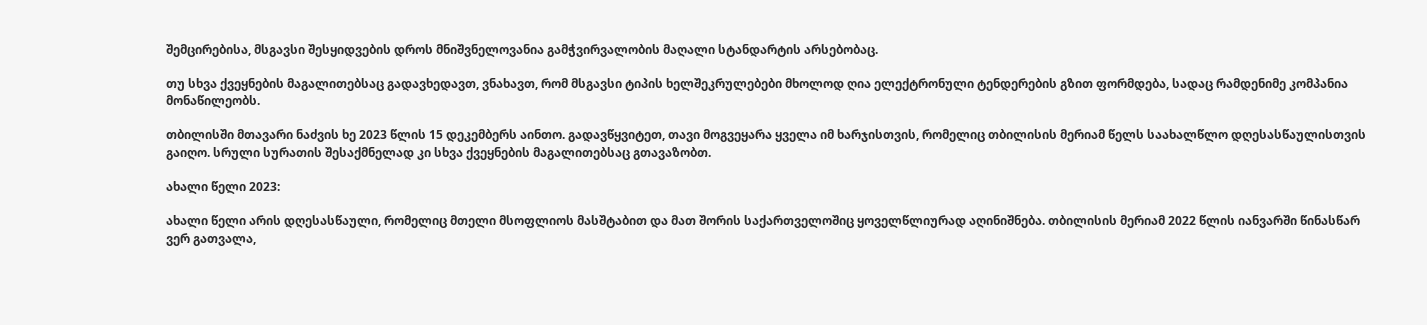შემცირებისა, მსგავსი შესყიდვების დროს მნიშვნელოვანია გამჭვირვალობის მაღალი სტანდარტის არსებობაც.

თუ სხვა ქვეყნების მაგალითებსაც გადავხედავთ, ვნახავთ, რომ მსგავსი ტიპის ხელშეკრულებები მხოლოდ ღია ელექტრონული ტენდერების გზით ფორმდება, სადაც რამდენიმე კომპანია მონაწილეობს.

თბილისში მთავარი ნაძვის ხე 2023 წლის 15 დეკემბერს აინთო. გადავწყვიტეთ, თავი მოგვეყარა ყველა იმ ხარჯისთვის, რომელიც თბილისის მერიამ წელს საახალწლო დღესასწაულისთვის გაიღო. სრული სურათის შესაქმნელად კი სხვა ქვეყნების მაგალითებსაც გთავაზობთ.

ახალი წელი 2023:

ახალი წელი არის დღესასწაული, რომელიც მთელი მსოფლიოს მასშტაბით და მათ შორის საქართველოშიც ყოველწლიურად აღინიშნება. თბილისის მერიამ 2022 წლის იანვარში წინასწარ ვერ გათვალა,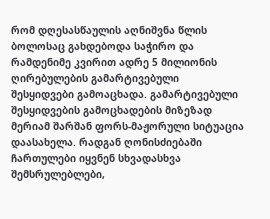რომ დღესასწაულის აღნიშვნა წლის ბოლოსაც გახდებოდა საჭირო და რამდენიმე კვირით ადრე 5 მილიონის ღირებულების გამარტივებული შესყიდვები გამოაცხადა. გამარტივებული შესყიდვების გამოცხადების მიზეზად მერიამ შარშან ფორს-მაჟორული სიტუაცია დაასახელა. რადგან ღონისძიებაში ჩართულები იყვნენ სხვადასხვა შემსრულებლები,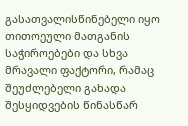გასათვალისწინებელი იყო თითოეული მათგანის საჭიროებები და სხვა მრავალი ფაქტორი, რამაც შეუძლებელი გახადა შესყიდვების წინასწარ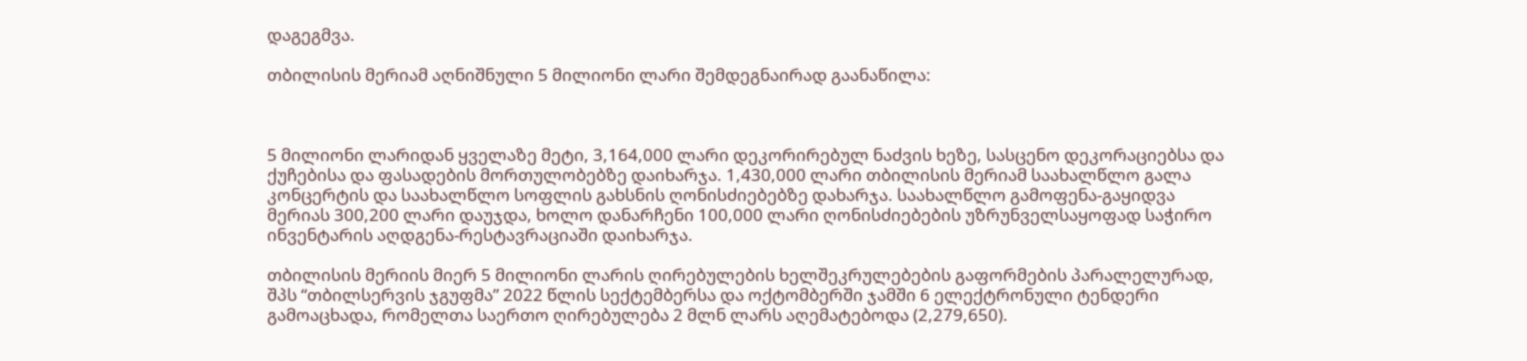დაგეგმვა.

თბილისის მერიამ აღნიშნული 5 მილიონი ლარი შემდეგნაირად გაანაწილა:



5 მილიონი ლარიდან ყველაზე მეტი, 3,164,000 ლარი დეკორირებულ ნაძვის ხეზე, სასცენო დეკორაციებსა და ქუჩებისა და ფასადების მორთულობებზე დაიხარჯა. 1,430,000 ლარი თბილისის მერიამ საახალწლო გალა კონცერტის და საახალწლო სოფლის გახსნის ღონისძიებებზე დახარჯა. საახალწლო გამოფენა-გაყიდვა მერიას 300,200 ლარი დაუჯდა, ხოლო დანარჩენი 100,000 ლარი ღონისძიებების უზრუნველსაყოფად საჭირო ინვენტარის აღდგენა-რესტავრაციაში დაიხარჯა.

თბილისის მერიის მიერ 5 მილიონი ლარის ღირებულების ხელშეკრულებების გაფორმების პარალელურად, შპს “თბილსერვის ჯგუფმა” 2022 წლის სექტემბერსა და ოქტომბერში ჯამში 6 ელექტრონული ტენდერი გამოაცხადა, რომელთა საერთო ღირებულება 2 მლნ ლარს აღემატებოდა (2,279,650).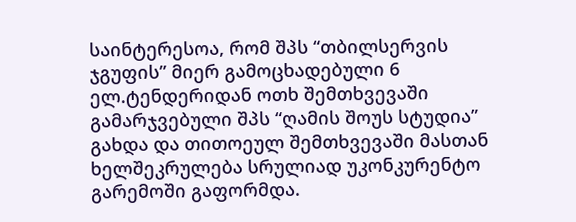საინტერესოა, რომ შპს “თბილსერვის ჯგუფის” მიერ გამოცხადებული 6 ელ.ტენდერიდან ოთხ შემთხვევაში გამარჯვებული შპს “ღამის შოუს სტუდია” გახდა და თითოეულ შემთხვევაში მასთან ხელშეკრულება სრულიად უკონკურენტო გარემოში გაფორმდა.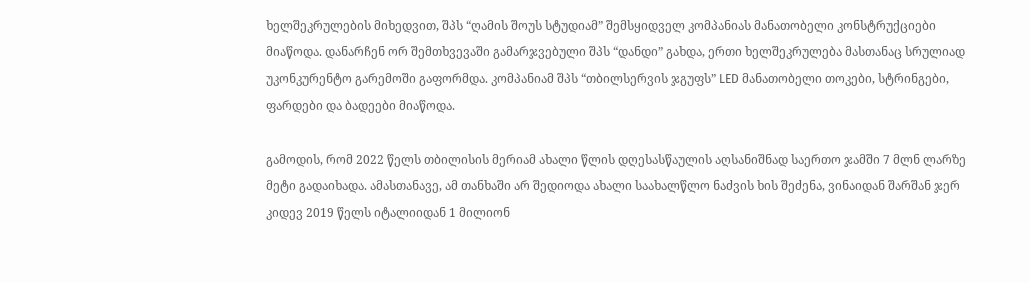ხელშეკრულების მიხედვით, შპს “ღამის შოუს სტუდიამ” შემსყიდველ კომპანიას მანათობელი კონსტრუქციები მიაწოდა. დანარჩენ ორ შემთხვევაში გამარჯვებული შპს “დანდი” გახდა, ერთი ხელშეკრულება მასთანაც სრულიად უკონკურენტო გარემოში გაფორმდა. კომპანიამ შპს “თბილსერვის ჯგუფს” LED მანათობელი თოკები, სტრინგები, ფარდები და ბადეები მიაწოდა.

გამოდის, რომ 2022 წელს თბილისის მერიამ ახალი წლის დღესასწაულის აღსანიშნად საერთო ჯამში 7 მლნ ლარზე მეტი გადაიხადა. ამასთანავე, ამ თანხაში არ შედიოდა ახალი საახალწლო ნაძვის ხის შეძენა, ვინაიდან შარშან ჯერ კიდევ 2019 წელს იტალიიდან 1 მილიონ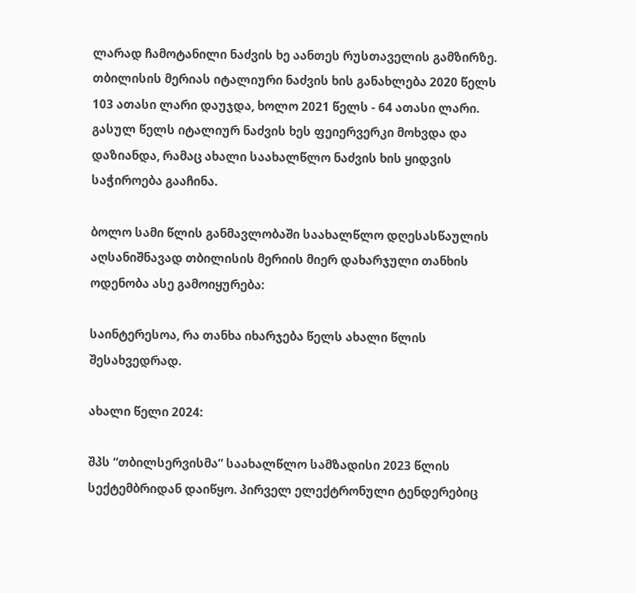ლარად ჩამოტანილი ნაძვის ხე აანთეს რუსთაველის გამზირზე. თბილისის მერიას იტალიური ნაძვის ხის განახლება 2020 წელს 103 ათასი ლარი დაუჯდა, ხოლო 2021 წელს - 64 ათასი ლარი. გასულ წელს იტალიურ ნაძვის ხეს ფეიერვერკი მოხვდა და დაზიანდა, რამაც ახალი საახალწლო ნაძვის ხის ყიდვის საჭიროება გააჩინა.

ბოლო სამი წლის განმავლობაში საახალწლო დღესასწაულის აღსანიშნავად თბილისის მერიის მიერ დახარჯული თანხის ოდენობა ასე გამოიყურება:

საინტერესოა, რა თანხა იხარჯება წელს ახალი წლის შესახვედრად.

ახალი წელი 2024:

შპს “თბილსერვისმა” საახალწლო სამზადისი 2023 წლის სექტემბრიდან დაიწყო. პირველ ელექტრონული ტენდერებიც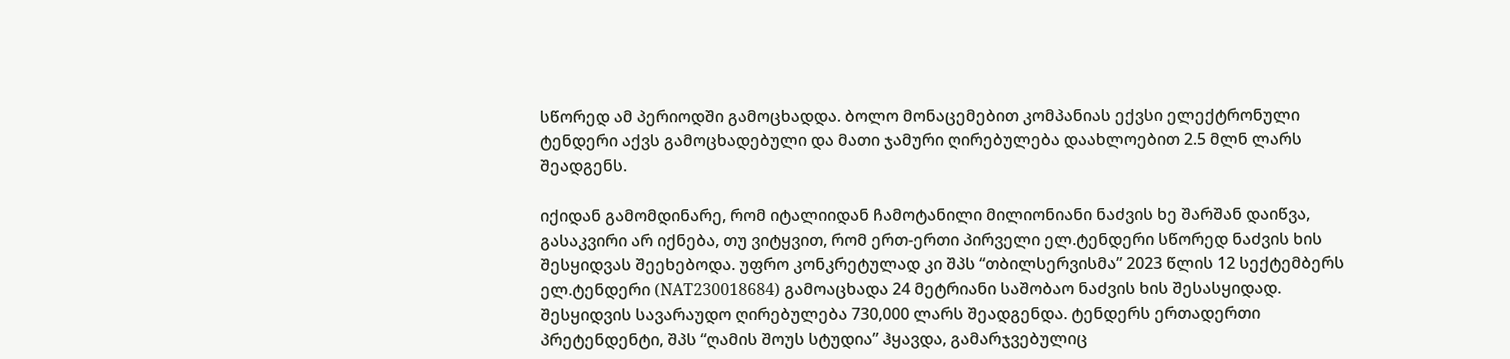სწორედ ამ პერიოდში გამოცხადდა. ბოლო მონაცემებით კომპანიას ექვსი ელექტრონული ტენდერი აქვს გამოცხადებული და მათი ჯამური ღირებულება დაახლოებით 2.5 მლნ ლარს შეადგენს.

იქიდან გამომდინარე, რომ იტალიიდან ჩამოტანილი მილიონიანი ნაძვის ხე შარშან დაიწვა, გასაკვირი არ იქნება, თუ ვიტყვით, რომ ერთ-ერთი პირველი ელ.ტენდერი სწორედ ნაძვის ხის შესყიდვას შეეხებოდა. უფრო კონკრეტულად კი შპს “თბილსერვისმა” 2023 წლის 12 სექტემბერს ელ.ტენდერი (NAT230018684) გამოაცხადა 24 მეტრიანი საშობაო ნაძვის ხის შესასყიდად. შესყიდვის სავარაუდო ღირებულება 730,000 ლარს შეადგენდა. ტენდერს ერთადერთი პრეტენდენტი, შპს “ღამის შოუს სტუდია” ჰყავდა, გამარჯვებულიც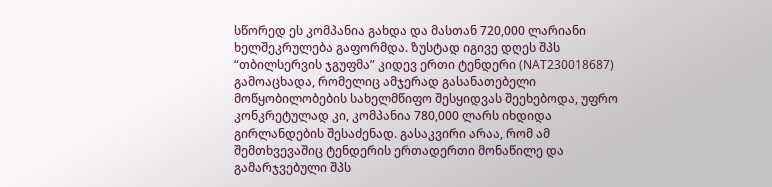სწორედ ეს კომპანია გახდა და მასთან 720,000 ლარიანი ხელშეკრულება გაფორმდა. ზუსტად იგივე დღეს შპს “თბილსერვის ჯგუფმა” კიდევ ერთი ტენდერი (NAT230018687) გამოაცხადა, რომელიც ამჯერად გასანათებელი მოწყობილობების სახელმწიფო შესყიდვას შეეხებოდა, უფრო კონკრეტულად კი, კომპანია 780,000 ლარს იხდიდა გირლანდების შესაძენად. გასაკვირი არაა, რომ ამ შემთხვევაშიც ტენდერის ერთადერთი მონაწილე და გამარჯვებული შპს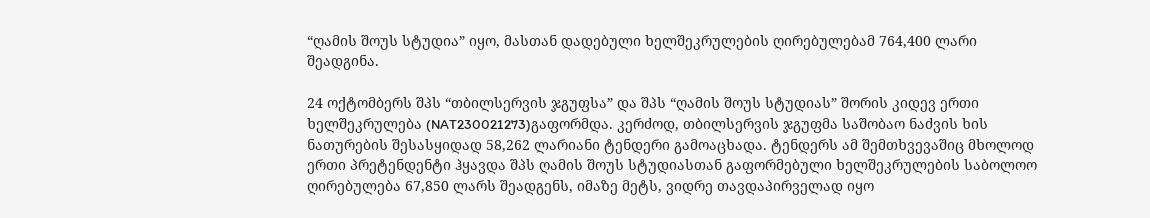“ღამის შოუს სტუდია” იყო, მასთან დადებული ხელშეკრულების ღირებულებამ 764,400 ლარი შეადგინა.

24 ოქტომბერს შპს “თბილსერვის ჯგუფსა” და შპს “ღამის შოუს სტუდიას” შორის კიდევ ერთი ხელშეკრულება (NAT230021273)გაფორმდა. კერძოდ, თბილსერვის ჯგუფმა საშობაო ნაძვის ხის ნათურების შესასყიდად 58,262 ლარიანი ტენდერი გამოაცხადა. ტენდერს ამ შემთხვევაშიც მხოლოდ ერთი პრეტენდენტი ჰყავდა შპს ღამის შოუს სტუდიასთან გაფორმებული ხელშეკრულების საბოლოო ღირებულება 67,850 ლარს შეადგენს, იმაზე მეტს, ვიდრე თავდაპირველად იყო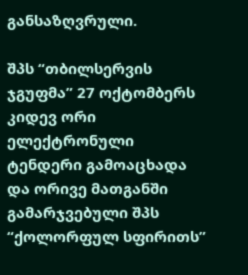განსაზღვრული.

შპს “თბილსერვის ჯგუფმა” 27 ოქტომბერს კიდევ ორი ელექტრონული ტენდერი გამოაცხადა და ორივე მათგანში გამარჯვებული შპს “ქოლორფულ სფირითს”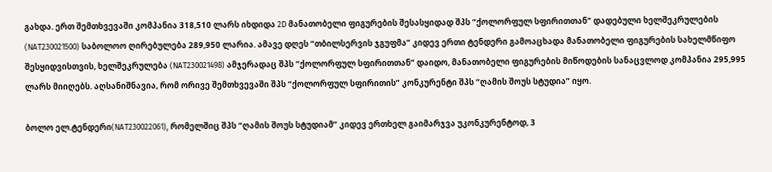გახდა. ერთ შემთხვევაში კომპანია 318,510 ლარს იხდიდა 2D მანათობელი ფიგურების შესასყიდად შპს “ქოლორფულ სფირითთან" დადებული ხელშეკრულების (NAT230021500) საბოლოო ღირებულება 289,950 ლარია. ამავე დღეს “თბილსერვის ჯგუფმა” კიდევ ერთი ტენდერი გამოაცხადა მანათობელი ფიგურების სახელმწიფო შესყიდვისთვის, ხელშეკრულება (NAT230021498) ამჯერადაც შპს “ქოლორფულ სფირითთან” დაიდო, მანათობელი ფიგურების მიწოდების სანაცვლოდ კომპანია 295,995 ლარს მიიღებს. აღსანიშნავია, რომ ორივე შემთხვევაში შპს “ქოლორფულ სფირითის” კონკურენტი შპს “ღამის შოუს სტუდია” იყო.

ბოლო ელ.ტენდერი(NAT230022061), რომელშიც შპს “ღამის შოუს სტუდიამ” კიდევ ერთხელ გაიმარჯვა უკონკურენტოდ, 3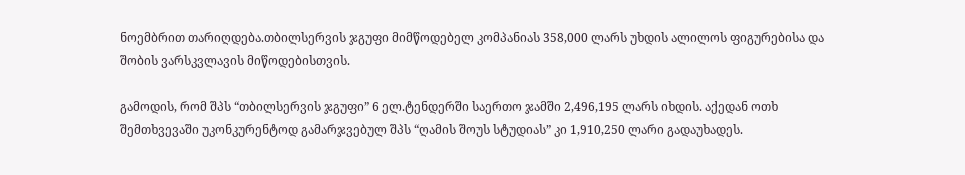ნოემბრით თარიღდება.თბილსერვის ჯგუფი მიმწოდებელ კომპანიას 358,000 ლარს უხდის ალილოს ფიგურებისა და შობის ვარსკვლავის მიწოდებისთვის.

გამოდის, რომ შპს “თბილსერვის ჯგუფი” 6 ელ.ტენდერში საერთო ჯამში 2,496,195 ლარს იხდის. აქედან ოთხ შემთხვევაში უკონკურენტოდ გამარჯვებულ შპს “ღამის შოუს სტუდიას” კი 1,910,250 ლარი გადაუხადეს.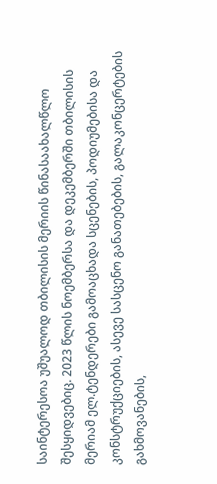საინტერესოა უშუალოდ თბილისის მერიის წინასაახალწლო შესყიდვებიც. 2023 წლის ნოემბერსა და დეკემბერში თბილისის მერიამ ელ.ტენდერები გამოაცხადა სცენების, პოდიუმებისა და კონსტრუქციების, ასევე სასცენო განათებების, გალაკონცერტების გახმოვანების,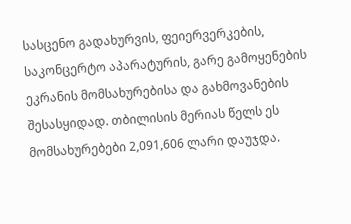სასცენო გადახურვის, ფეიერვერკების, საკონცერტო აპარატურის, გარე გამოყენების ეკრანის მომსახურებისა და გახმოვანების შესასყიდად. თბილისის მერიას წელს ეს მომსახურებები 2,091,606 ლარი დაუჯდა.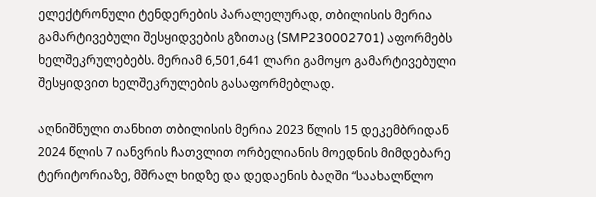ელექტრონული ტენდერების პარალელურად, თბილისის მერია გამარტივებული შესყიდვების გზითაც (SMP230002701) აფორმებს ხელშეკრულებებს. მერიამ 6,501,641 ლარი გამოყო გამარტივებული შესყიდვით ხელშეკრულების გასაფორმებლად.

აღნიშნული თანხით თბილისის მერია 2023 წლის 15 დეკემბრიდან 2024 წლის 7 იანვრის ჩათვლით ორბელიანის მოედნის მიმდებარე ტერიტორიაზე, მშრალ ხიდზე და დედაენის ბაღში “საახალწლო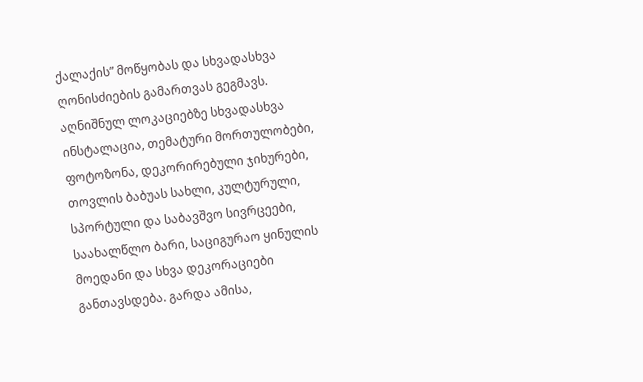ქალაქის” მოწყობას და სხვადასხვა ღონისძიების გამართვას გეგმავს. აღნიშნულ ლოკაციებზე სხვადასხვა ინსტალაცია, თემატური მორთულობები, ფოტოზონა, დეკორირებული ჯიხურები, თოვლის ბაბუას სახლი, კულტურული, სპორტული და საბავშვო სივრცეები, საახალწლო ბარი, საციგურაო ყინულის მოედანი და სხვა დეკორაციები განთავსდება. გარდა ამისა,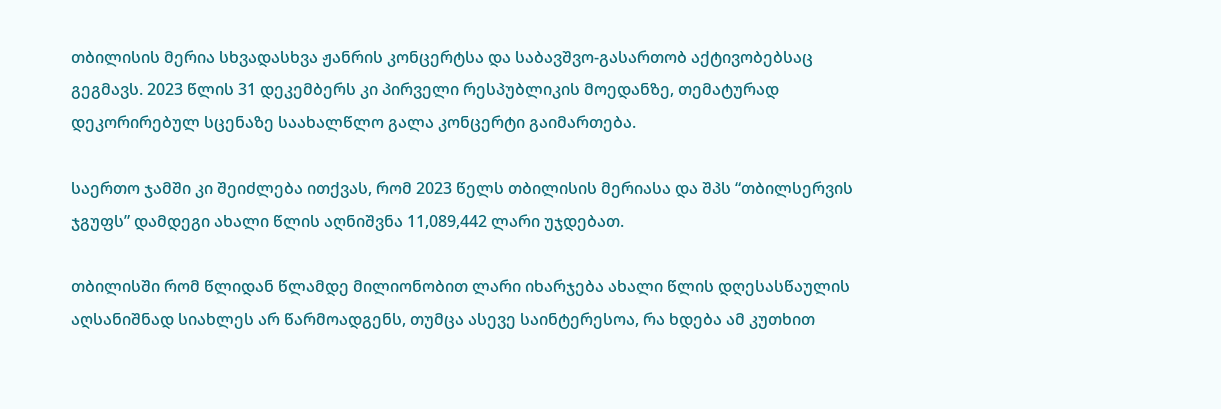თბილისის მერია სხვადასხვა ჟანრის კონცერტსა და საბავშვო-გასართობ აქტივობებსაც გეგმავს. 2023 წლის 31 დეკემბერს კი პირველი რესპუბლიკის მოედანზე, თემატურად დეკორირებულ სცენაზე საახალწლო გალა კონცერტი გაიმართება.

საერთო ჯამში კი შეიძლება ითქვას, რომ 2023 წელს თბილისის მერიასა და შპს “თბილსერვის ჯგუფს” დამდეგი ახალი წლის აღნიშვნა 11,089,442 ლარი უჯდებათ.

თბილისში რომ წლიდან წლამდე მილიონობით ლარი იხარჯება ახალი წლის დღესასწაულის აღსანიშნად სიახლეს არ წარმოადგენს, თუმცა ასევე საინტერესოა, რა ხდება ამ კუთხით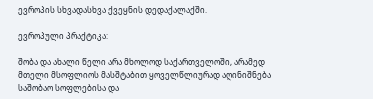ევროპის სხვადასხვა ქვეყნის დედაქალაქში.

ევროპული პრაქტიკა:

შობა და ახალი წელი არა მხოლოდ საქართველოში, არამედ მთელი მსოფლიოს მასშტაბით ყოველწლიურად აღინიშნება საშობაო სოფლებისა და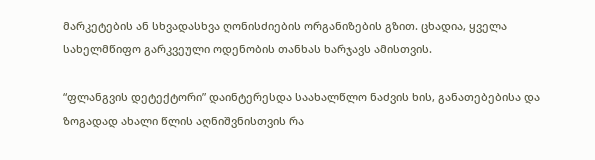მარკეტების ან სხვადასხვა ღონისძიების ორგანიზების გზით. ცხადია, ყველა სახელმწიფო გარკვეული ოდენობის თანხას ხარჯავს ამისთვის.

“ფლანგვის დეტექტორი” დაინტერესდა საახალწლო ნაძვის ხის, განათებებისა და ზოგადად ახალი წლის აღნიშვნისთვის რა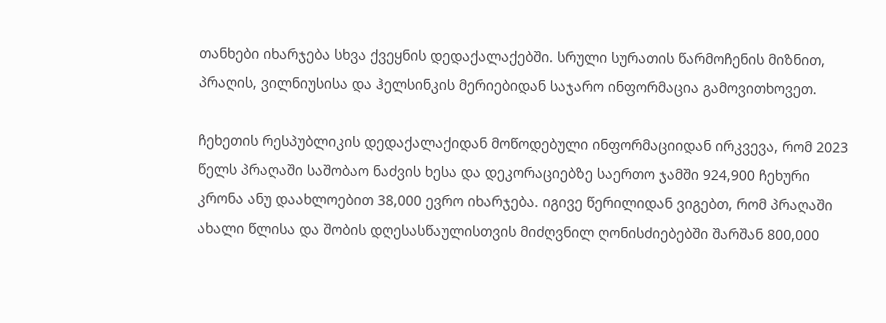თანხები იხარჯება სხვა ქვეყნის დედაქალაქებში. სრული სურათის წარმოჩენის მიზნით, პრაღის, ვილნიუსისა და ჰელსინკის მერიებიდან საჯარო ინფორმაცია გამოვითხოვეთ.

ჩეხეთის რესპუბლიკის დედაქალაქიდან მოწოდებული ინფორმაციიდან ირკვევა, რომ 2023 წელს პრაღაში საშობაო ნაძვის ხესა და დეკორაციებზე საერთო ჯამში 924,900 ჩეხური კრონა ანუ დაახლოებით 38,000 ევრო იხარჯება. იგივე წერილიდან ვიგებთ, რომ პრაღაში ახალი წლისა და შობის დღესასწაულისთვის მიძღვნილ ღონისძიებებში შარშან 800,000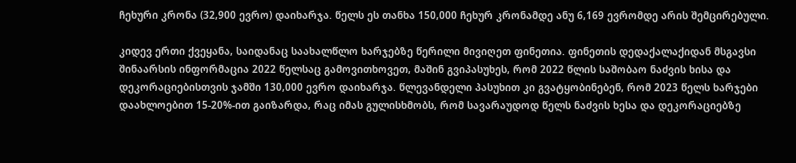ჩეხური კრონა (32,900 ევრო) დაიხარჯა. წელს ეს თანხა 150,000 ჩეხურ კრონამდე ანუ 6,169 ევრომდე არის შემცირებული.

კიდევ ერთი ქვეყანა, საიდანაც საახალწლო ხარჯებზე წერილი მივიღეთ ფინეთია. ფინეთის დედაქალაქიდან მსგავსი შინაარსის ინფორმაცია 2022 წელსაც გამოვითხოვეთ, მაშინ გვიპასუხეს, რომ 2022 წლის საშობაო ნაძვის ხისა და დეკორაციებისთვის ჯამში 130,000 ევრო დაიხარჯა. წლევანდელი პასუხით კი გვატყობინებენ, რომ 2023 წელს ხარჯები დაახლოებით 15-20%-ით გაიზარდა, რაც იმას გულისხმობს, რომ სავარაუდოდ წელს ნაძვის ხესა და დეკორაციებზე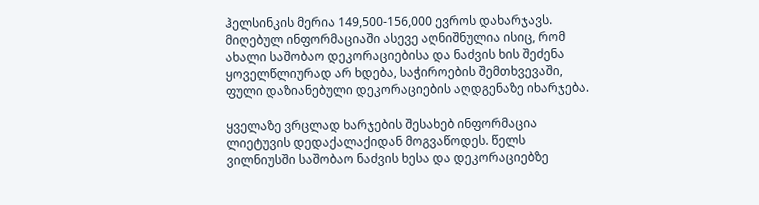ჰელსინკის მერია 149,500-156,000 ევროს დახარჯავს. მიღებულ ინფორმაციაში ასევე აღნიშნულია ისიც, რომ ახალი საშობაო დეკორაციებისა და ნაძვის ხის შეძენა ყოველწლიურად არ ხდება, საჭიროების შემთხვევაში, ფული დაზიანებული დეკორაციების აღდგენაზე იხარჯება.

ყველაზე ვრცლად ხარჯების შესახებ ინფორმაცია ლიეტუვის დედაქალაქიდან მოგვაწოდეს. წელს ვილნიუსში საშობაო ნაძვის ხესა და დეკორაციებზე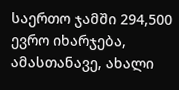საერთო ჯამში 294,500 ევრო იხარჯება, ამასთანავე, ახალი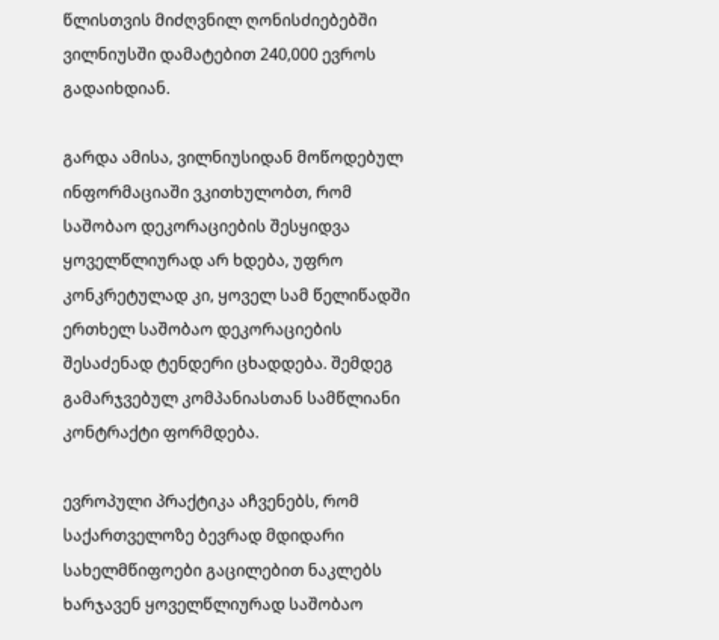წლისთვის მიძღვნილ ღონისძიებებში ვილნიუსში დამატებით 240,000 ევროს გადაიხდიან.

გარდა ამისა, ვილნიუსიდან მოწოდებულ ინფორმაციაში ვკითხულობთ, რომ საშობაო დეკორაციების შესყიდვა ყოველწლიურად არ ხდება, უფრო კონკრეტულად კი, ყოველ სამ წელიწადში ერთხელ საშობაო დეკორაციების შესაძენად ტენდერი ცხადდება. შემდეგ გამარჯვებულ კომპანიასთან სამწლიანი კონტრაქტი ფორმდება.

ევროპული პრაქტიკა აჩვენებს, რომ საქართველოზე ბევრად მდიდარი სახელმწიფოები გაცილებით ნაკლებს ხარჯავენ ყოველწლიურად საშობაო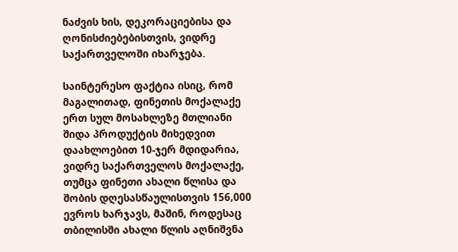ნაძვის ხის, დეკორაციებისა და ღონისძიებებისთვის, ვიდრე საქართველოში იხარჯება.

საინტერესო ფაქტია ისიც, რომ მაგალითად, ფინეთის მოქალაქე ერთ სულ მოსახლეზე მთლიანი შიდა პროდუქტის მიხედვით დაახლოებით 10-ჯერ მდიდარია, ვიდრე საქართველოს მოქალაქე, თუმცა ფინეთი ახალი წლისა და შობის დღესასწაულისთვის 156,000 ევროს ხარჯავს, მაშინ, როდესაც თბილისში ახალი წლის აღნიშვნა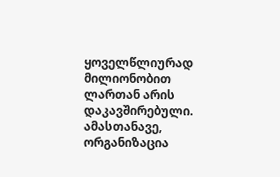ყოველწლიურად მილიონობით ლართან არის დაკავშირებული. ამასთანავე, ორგანიზაცია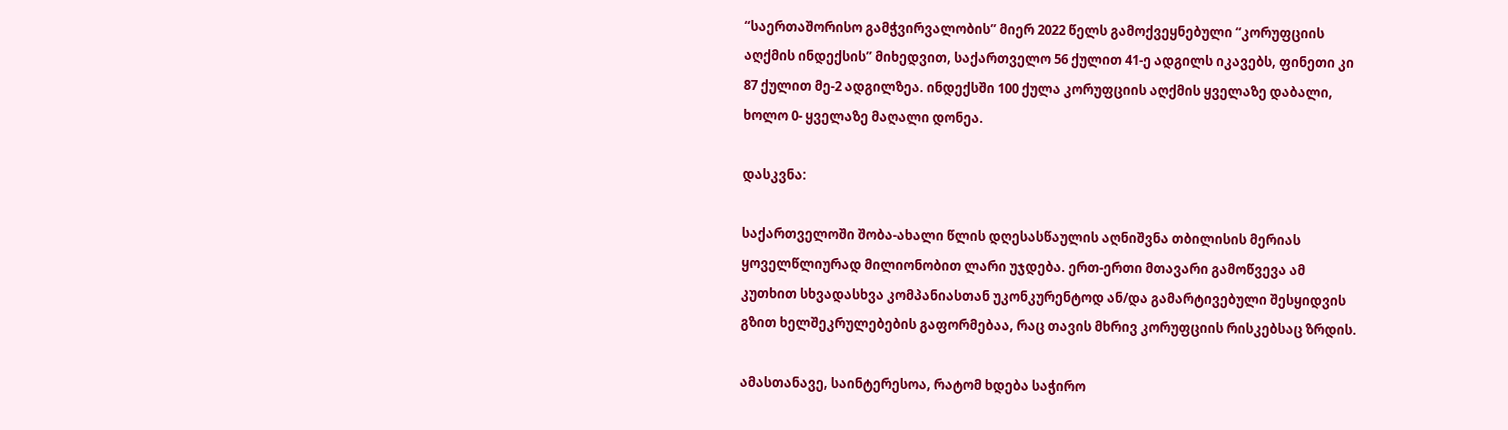“საერთაშორისო გამჭვირვალობის” მიერ 2022 წელს გამოქვეყნებული “კორუფციის აღქმის ინდექსის” მიხედვით, საქართველო 56 ქულით 41-ე ადგილს იკავებს, ფინეთი კი 87 ქულით მე-2 ადგილზეა. ინდექსში 100 ქულა კორუფციის აღქმის ყველაზე დაბალი, ხოლო 0- ყველაზე მაღალი დონეა.

დასკვნა:

საქართველოში შობა-ახალი წლის დღესასწაულის აღნიშვნა თბილისის მერიას ყოველწლიურად მილიონობით ლარი უჯდება. ერთ-ერთი მთავარი გამოწვევა ამ კუთხით სხვადასხვა კომპანიასთან უკონკურენტოდ ან/და გამარტივებული შესყიდვის გზით ხელშეკრულებების გაფორმებაა, რაც თავის მხრივ კორუფციის რისკებსაც ზრდის.

ამასთანავე, საინტერესოა, რატომ ხდება საჭირო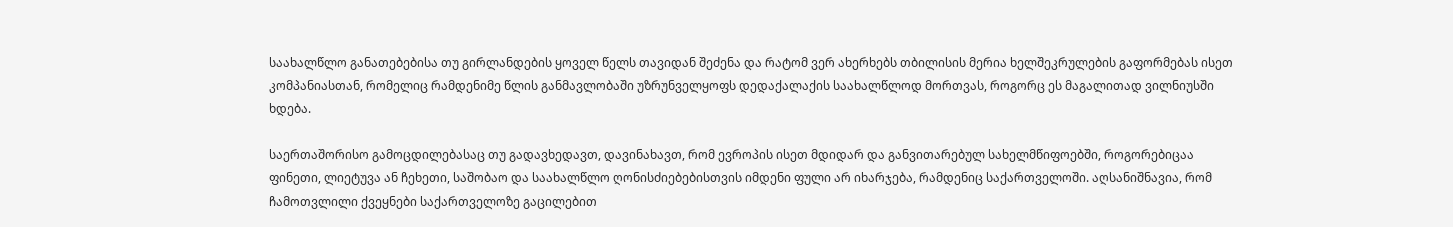საახალწლო განათებებისა თუ გირლანდების ყოველ წელს თავიდან შეძენა და რატომ ვერ ახერხებს თბილისის მერია ხელშეკრულების გაფორმებას ისეთ კომპანიასთან, რომელიც რამდენიმე წლის განმავლობაში უზრუნველყოფს დედაქალაქის საახალწლოდ მორთვას, როგორც ეს მაგალითად ვილნიუსში ხდება.

საერთაშორისო გამოცდილებასაც თუ გადავხედავთ, დავინახავთ, რომ ევროპის ისეთ მდიდარ და განვითარებულ სახელმწიფოებში, როგორებიცაა ფინეთი, ლიეტუვა ან ჩეხეთი, საშობაო და საახალწლო ღონისძიებებისთვის იმდენი ფული არ იხარჯება, რამდენიც საქართველოში. აღსანიშნავია, რომ ჩამოთვლილი ქვეყნები საქართველოზე გაცილებით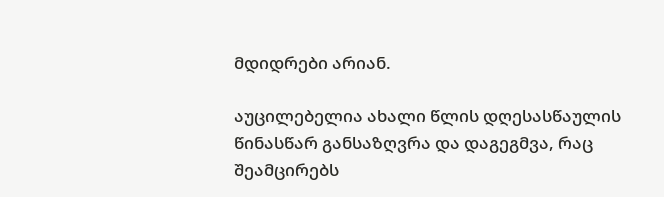მდიდრები არიან.

აუცილებელია ახალი წლის დღესასწაულის წინასწარ განსაზღვრა და დაგეგმვა, რაც შეამცირებს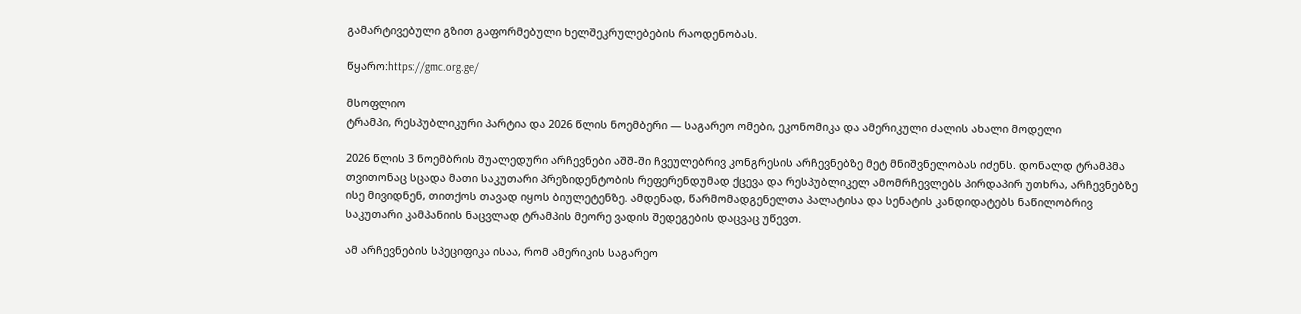გამარტივებული გზით გაფორმებული ხელშეკრულებების რაოდენობას.

წყარო:https://gmc.org.ge/

მსოფლიო
ტრამპი, რესპუბლიკური პარტია და 2026 წლის ნოემბერი — საგარეო ომები, ეკონომიკა და ამერიკული ძალის ახალი მოდელი

2026 წლის 3 ნოემბრის შუალედური არჩევნები აშშ-ში ჩვეულებრივ კონგრესის არჩევნებზე მეტ მნიშვნელობას იძენს. დონალდ ტრამპმა თვითონაც სცადა მათი საკუთარი პრეზიდენტობის რეფერენდუმად ქცევა და რესპუბლიკელ ამომრჩევლებს პირდაპირ უთხრა, არჩევნებზე ისე მივიდნენ, თითქოს თავად იყოს ბიულეტენზე. ამდენად, წარმომადგენელთა პალატისა და სენატის კანდიდატებს ნაწილობრივ საკუთარი კამპანიის ნაცვლად ტრამპის მეორე ვადის შედეგების დაცვაც უწევთ.

ამ არჩევნების სპეციფიკა ისაა, რომ ამერიკის საგარეო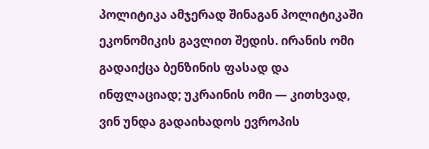პოლიტიკა ამჯერად შინაგან პოლიტიკაში ეკონომიკის გავლით შედის. ირანის ომი გადაიქცა ბენზინის ფასად და ინფლაციად; უკრაინის ომი — კითხვად, ვინ უნდა გადაიხადოს ევროპის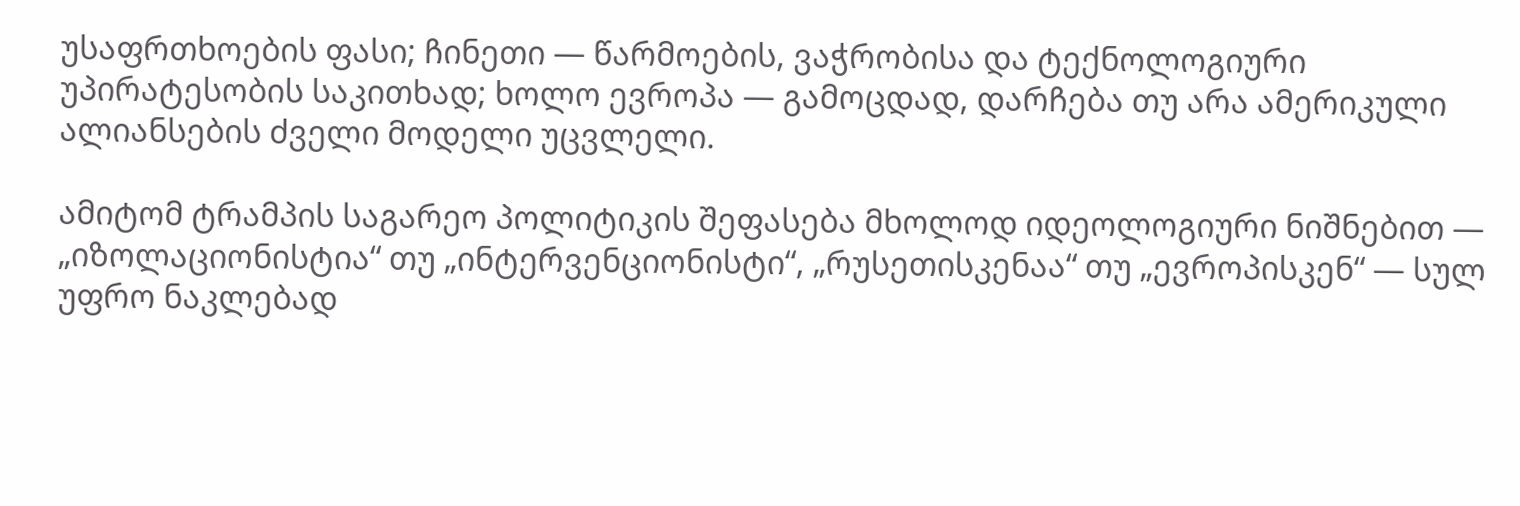უსაფრთხოების ფასი; ჩინეთი — წარმოების, ვაჭრობისა და ტექნოლოგიური უპირატესობის საკითხად; ხოლო ევროპა — გამოცდად, დარჩება თუ არა ამერიკული ალიანსების ძველი მოდელი უცვლელი.

ამიტომ ტრამპის საგარეო პოლიტიკის შეფასება მხოლოდ იდეოლოგიური ნიშნებით — „იზოლაციონისტია“ თუ „ინტერვენციონისტი“, „რუსეთისკენაა“ თუ „ევროპისკენ“ — სულ უფრო ნაკლებად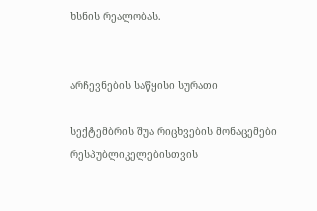ხსნის რეალობას.


არჩევნების საწყისი სურათი

სექტემბრის შუა რიცხვების მონაცემები რესპუბლიკელებისთვის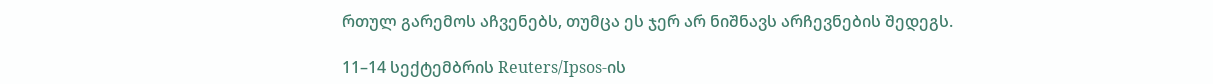რთულ გარემოს აჩვენებს, თუმცა ეს ჯერ არ ნიშნავს არჩევნების შედეგს.

11–14 სექტემბრის Reuters/Ipsos-ის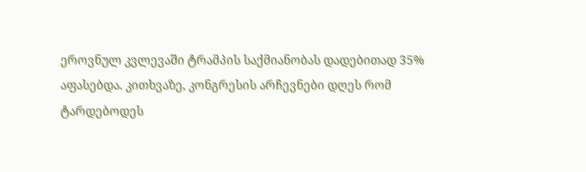ეროვნულ კვლევაში ტრამპის საქმიანობას დადებითად 35% აფასებდა. კითხვაზე, კონგრესის არჩევნები დღეს რომ ტარდებოდეს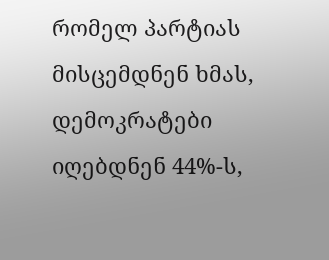რომელ პარტიას მისცემდნენ ხმას, დემოკრატები იღებდნენ 44%-ს,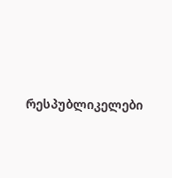რესპუბლიკელები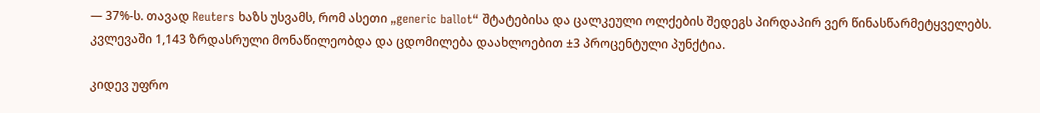— 37%-ს. თავად Reuters ხაზს უსვამს, რომ ასეთი „generic ballot“ შტატებისა და ცალკეული ოლქების შედეგს პირდაპირ ვერ წინასწარმეტყველებს. კვლევაში 1,143 ზრდასრული მონაწილეობდა და ცდომილება დაახლოებით ±3 პროცენტული პუნქტია.

კიდევ უფრო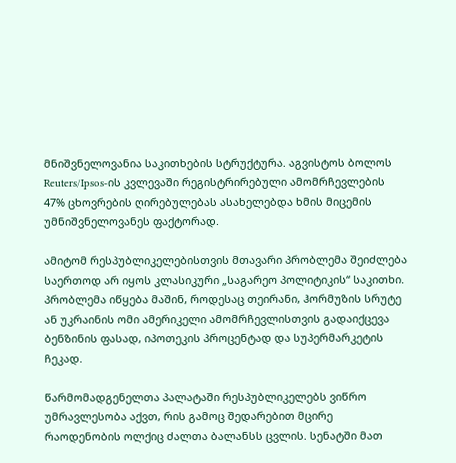მნიშვნელოვანია საკითხების სტრუქტურა. აგვისტოს ბოლოს Reuters/Ipsos-ის კვლევაში რეგისტრირებული ამომრჩევლების 47% ცხოვრების ღირებულებას ასახელებდა ხმის მიცემის უმნიშვნელოვანეს ფაქტორად.

ამიტომ რესპუბლიკელებისთვის მთავარი პრობლემა შეიძლება საერთოდ არ იყოს კლასიკური „საგარეო პოლიტიკის“ საკითხი. პრობლემა იწყება მაშინ, როდესაც თეირანი, ჰორმუზის სრუტე ან უკრაინის ომი ამერიკელი ამომრჩევლისთვის გადაიქცევა ბენზინის ფასად, იპოთეკის პროცენტად და სუპერმარკეტის ჩეკად.

წარმომადგენელთა პალატაში რესპუბლიკელებს ვიწრო უმრავლესობა აქვთ, რის გამოც შედარებით მცირე რაოდენობის ოლქიც ძალთა ბალანსს ცვლის. სენატში მათ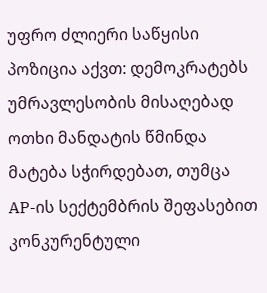უფრო ძლიერი საწყისი პოზიცია აქვთ: დემოკრატებს უმრავლესობის მისაღებად ოთხი მანდატის წმინდა მატება სჭირდებათ, თუმცა AP-ის სექტემბრის შეფასებით კონკურენტული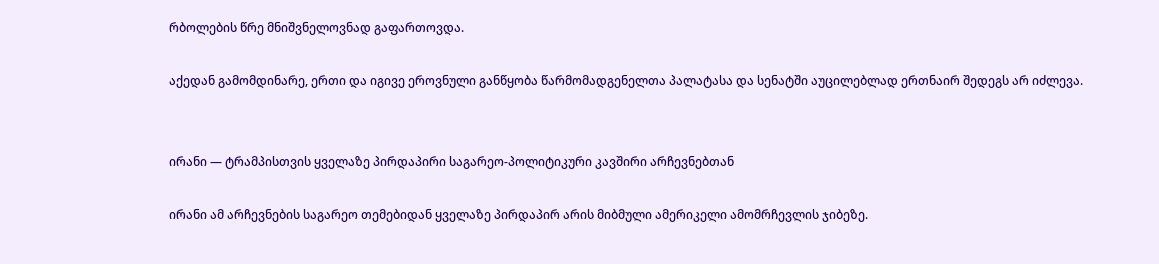რბოლების წრე მნიშვნელოვნად გაფართოვდა.

აქედან გამომდინარე, ერთი და იგივე ეროვნული განწყობა წარმომადგენელთა პალატასა და სენატში აუცილებლად ერთნაირ შედეგს არ იძლევა.


ირანი — ტრამპისთვის ყველაზე პირდაპირი საგარეო-პოლიტიკური კავშირი არჩევნებთან

ირანი ამ არჩევნების საგარეო თემებიდან ყველაზე პირდაპირ არის მიბმული ამერიკელი ამომრჩევლის ჯიბეზე.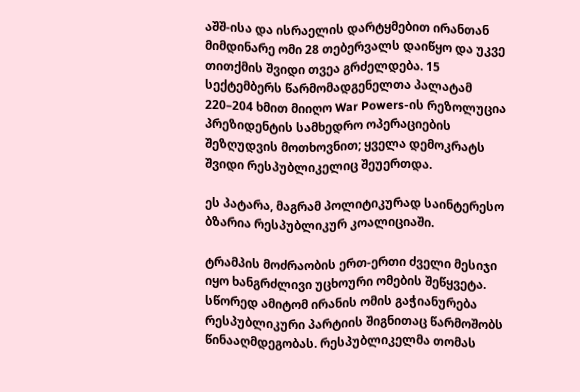აშშ-ისა და ისრაელის დარტყმებით ირანთან მიმდინარე ომი 28 თებერვალს დაიწყო და უკვე თითქმის შვიდი თვეა გრძელდება. 15 სექტემბერს წარმომადგენელთა პალატამ 220–204 ხმით მიიღო War Powers-ის რეზოლუცია პრეზიდენტის სამხედრო ოპერაციების შეზღუდვის მოთხოვნით; ყველა დემოკრატს შვიდი რესპუბლიკელიც შეუერთდა.

ეს პატარა, მაგრამ პოლიტიკურად საინტერესო ბზარია რესპუბლიკურ კოალიციაში.

ტრამპის მოძრაობის ერთ-ერთი ძველი მესიჯი იყო ხანგრძლივი უცხოური ომების შეწყვეტა. სწორედ ამიტომ ირანის ომის გაჭიანურება რესპუბლიკური პარტიის შიგნითაც წარმოშობს წინააღმდეგობას. რესპუბლიკელმა თომას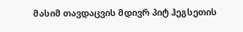მასიმ თავდაცვის მდივრ პიტ ჰეგსეთის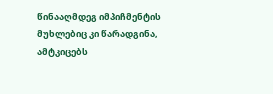წინააღმდეგ იმპიჩმენტის მუხლებიც კი წარადგინა, ამტკიცებს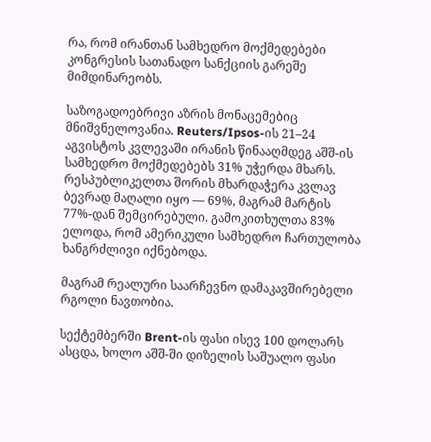რა, რომ ირანთან სამხედრო მოქმედებები კონგრესის სათანადო სანქციის გარეშე მიმდინარეობს.

საზოგადოებრივი აზრის მონაცემებიც მნიშვნელოვანია. Reuters/Ipsos-ის 21–24 აგვისტოს კვლევაში ირანის წინააღმდეგ აშშ-ის სამხედრო მოქმედებებს 31% უჭერდა მხარს. რესპუბლიკელთა შორის მხარდაჭერა კვლავ ბევრად მაღალი იყო — 69%, მაგრამ მარტის 77%-დან შემცირებული. გამოკითხულთა 83% ელოდა, რომ ამერიკული სამხედრო ჩართულობა ხანგრძლივი იქნებოდა.

მაგრამ რეალური საარჩევნო დამაკავშირებელი რგოლი ნავთობია.

სექტემბერში Brent-ის ფასი ისევ 100 დოლარს ასცდა, ხოლო აშშ-ში დიზელის საშუალო ფასი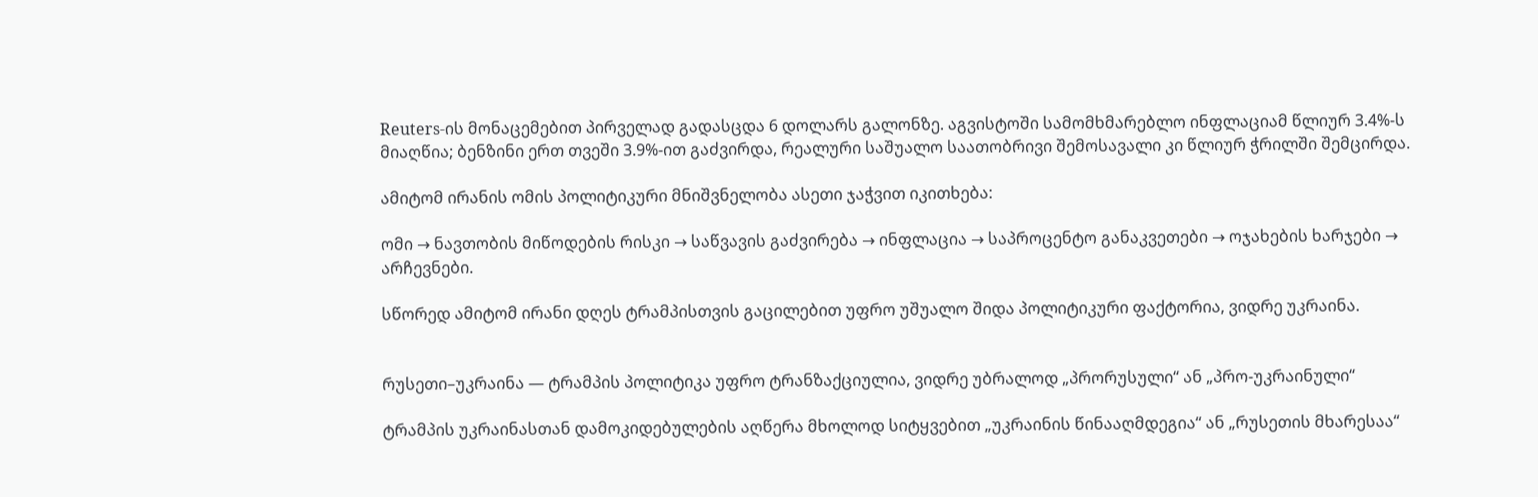Reuters-ის მონაცემებით პირველად გადასცდა 6 დოლარს გალონზე. აგვისტოში სამომხმარებლო ინფლაციამ წლიურ 3.4%-ს მიაღწია; ბენზინი ერთ თვეში 3.9%-ით გაძვირდა, რეალური საშუალო საათობრივი შემოსავალი კი წლიურ ჭრილში შემცირდა.

ამიტომ ირანის ომის პოლიტიკური მნიშვნელობა ასეთი ჯაჭვით იკითხება:

ომი → ნავთობის მიწოდების რისკი → საწვავის გაძვირება → ინფლაცია → საპროცენტო განაკვეთები → ოჯახების ხარჯები → არჩევნები.

სწორედ ამიტომ ირანი დღეს ტრამპისთვის გაცილებით უფრო უშუალო შიდა პოლიტიკური ფაქტორია, ვიდრე უკრაინა.


რუსეთი–უკრაინა — ტრამპის პოლიტიკა უფრო ტრანზაქციულია, ვიდრე უბრალოდ „პრორუსული“ ან „პრო-უკრაინული“

ტრამპის უკრაინასთან დამოკიდებულების აღწერა მხოლოდ სიტყვებით „უკრაინის წინააღმდეგია“ ან „რუსეთის მხარესაა“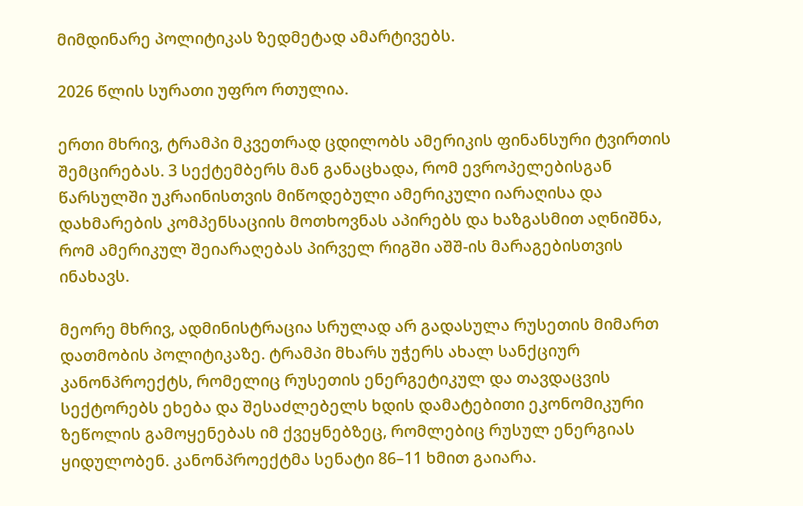მიმდინარე პოლიტიკას ზედმეტად ამარტივებს.

2026 წლის სურათი უფრო რთულია.

ერთი მხრივ, ტრამპი მკვეთრად ცდილობს ამერიკის ფინანსური ტვირთის შემცირებას. 3 სექტემბერს მან განაცხადა, რომ ევროპელებისგან წარსულში უკრაინისთვის მიწოდებული ამერიკული იარაღისა და დახმარების კომპენსაციის მოთხოვნას აპირებს და ხაზგასმით აღნიშნა, რომ ამერიკულ შეიარაღებას პირველ რიგში აშშ-ის მარაგებისთვის ინახავს.

მეორე მხრივ, ადმინისტრაცია სრულად არ გადასულა რუსეთის მიმართ დათმობის პოლიტიკაზე. ტრამპი მხარს უჭერს ახალ სანქციურ კანონპროექტს, რომელიც რუსეთის ენერგეტიკულ და თავდაცვის სექტორებს ეხება და შესაძლებელს ხდის დამატებითი ეკონომიკური ზეწოლის გამოყენებას იმ ქვეყნებზეც, რომლებიც რუსულ ენერგიას ყიდულობენ. კანონპროექტმა სენატი 86–11 ხმით გაიარა.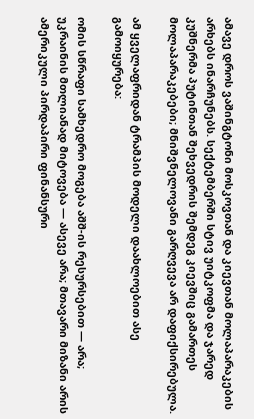ამავე დროს ვაშინგტონი მოსკოვთან და კიევთან მოლაპარაკების არხებს ინარჩუნებს. სექტემბერში სტივ უიტკოფმა და ჯარედ კუშნერმა პუტინთან შეხვედრის შემდეგ კიევშიც გამართეს მოლაპარაკებები; მნიშვნელოვანი გარღვევა არ დაფიქსირებულა.

ამ ყველაფრიდან ტრამპის მოდელი დაახლოებით ასე გამოიყურება:

ომის სწრაფი სამხედრო მოგება აშშ-ის რესურსებით — არა; უკრაინის მთლიანად მიტოვება — ასევე არა; მთავარი მიზანი არის ამერიკული პირდაპირი ფინანსური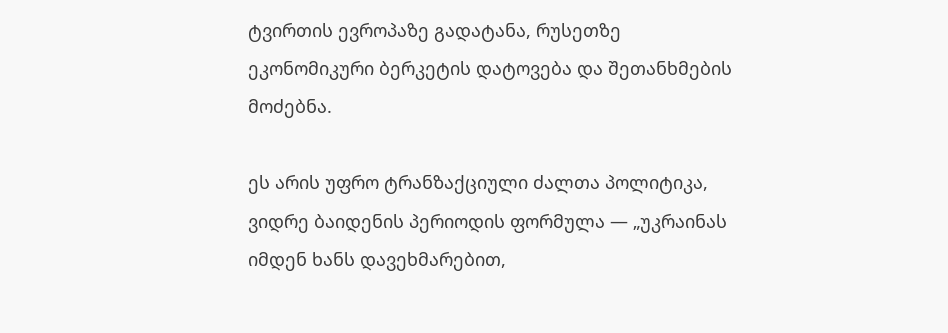ტვირთის ევროპაზე გადატანა, რუსეთზე ეკონომიკური ბერკეტის დატოვება და შეთანხმების მოძებნა.

ეს არის უფრო ტრანზაქციული ძალთა პოლიტიკა, ვიდრე ბაიდენის პერიოდის ფორმულა — „უკრაინას იმდენ ხანს დავეხმარებით,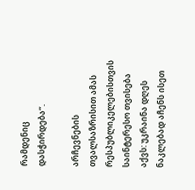რამდენიც დასჭირდება“.

არჩევნების თვალსაზრისით ამას რესპუბლიკელებისთვის საინტერესო თვისება აქვს: უკრაინა დღეს ნაკლებად აჩენს ისეთ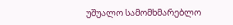უშუალო სამომხმარებლო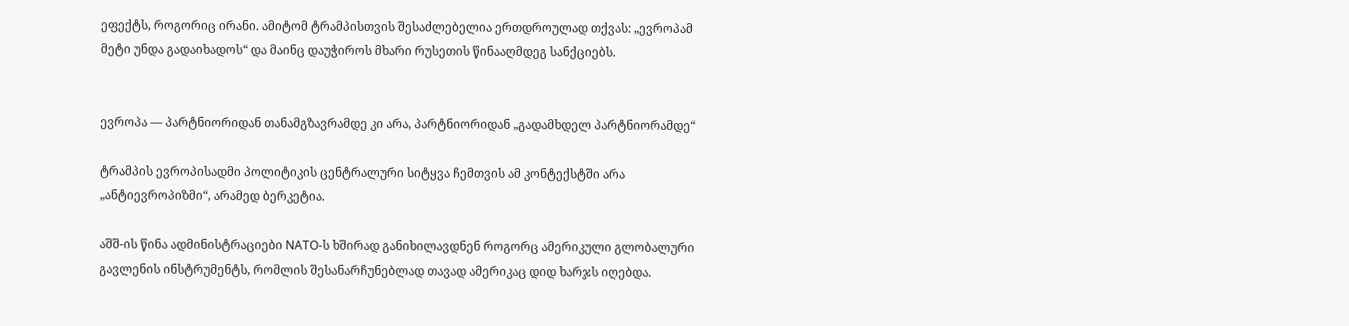ეფექტს, როგორიც ირანი. ამიტომ ტრამპისთვის შესაძლებელია ერთდროულად თქვას: „ევროპამ მეტი უნდა გადაიხადოს“ და მაინც დაუჭიროს მხარი რუსეთის წინააღმდეგ სანქციებს.


ევროპა — პარტნიორიდან თანამგზავრამდე კი არა, პარტნიორიდან „გადამხდელ პარტნიორამდე“

ტრამპის ევროპისადმი პოლიტიკის ცენტრალური სიტყვა ჩემთვის ამ კონტექსტში არა „ანტიევროპიზმი“, არამედ ბერკეტია.

აშშ-ის წინა ადმინისტრაციები NATO-ს ხშირად განიხილავდნენ როგორც ამერიკული გლობალური გავლენის ინსტრუმენტს, რომლის შესანარჩუნებლად თავად ამერიკაც დიდ ხარჯს იღებდა.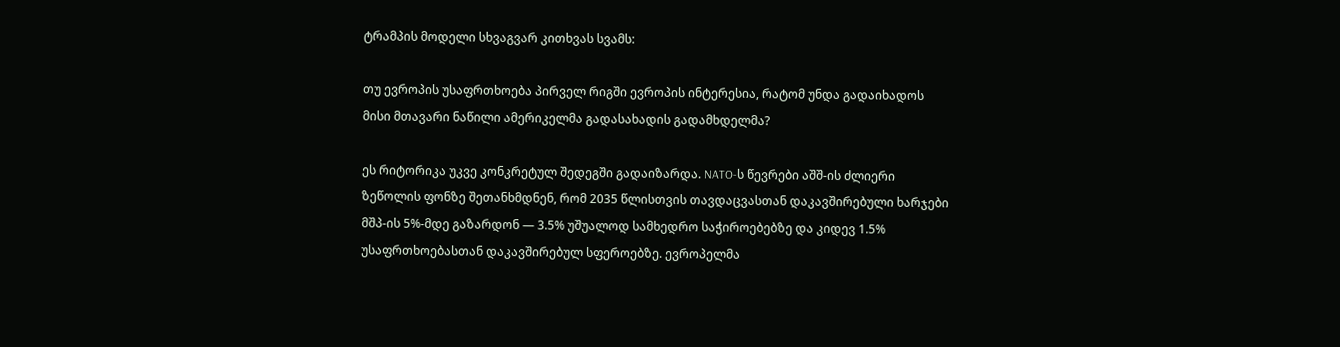ტრამპის მოდელი სხვაგვარ კითხვას სვამს:

თუ ევროპის უსაფრთხოება პირველ რიგში ევროპის ინტერესია, რატომ უნდა გადაიხადოს მისი მთავარი ნაწილი ამერიკელმა გადასახადის გადამხდელმა?

ეს რიტორიკა უკვე კონკრეტულ შედეგში გადაიზარდა. NATO-ს წევრები აშშ-ის ძლიერი ზეწოლის ფონზე შეთანხმდნენ, რომ 2035 წლისთვის თავდაცვასთან დაკავშირებული ხარჯები მშპ-ის 5%-მდე გაზარდონ — 3.5% უშუალოდ სამხედრო საჭიროებებზე და კიდევ 1.5% უსაფრთხოებასთან დაკავშირებულ სფეროებზე. ევროპელმა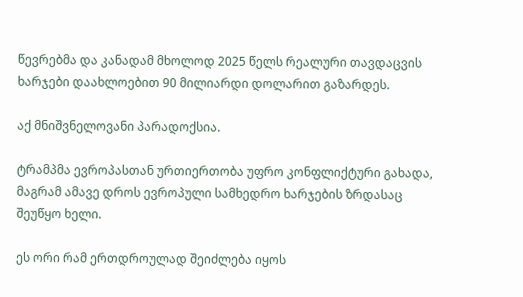წევრებმა და კანადამ მხოლოდ 2025 წელს რეალური თავდაცვის ხარჯები დაახლოებით 90 მილიარდი დოლარით გაზარდეს.

აქ მნიშვნელოვანი პარადოქსია.

ტრამპმა ევროპასთან ურთიერთობა უფრო კონფლიქტური გახადა, მაგრამ ამავე დროს ევროპული სამხედრო ხარჯების ზრდასაც შეუწყო ხელი.

ეს ორი რამ ერთდროულად შეიძლება იყოს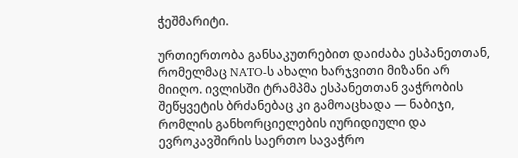ჭეშმარიტი.

ურთიერთობა განსაკუთრებით დაიძაბა ესპანეთთან, რომელმაც NATO-ს ახალი ხარჯვითი მიზანი არ მიიღო. ივლისში ტრამპმა ესპანეთთან ვაჭრობის შეწყვეტის ბრძანებაც კი გამოაცხადა — ნაბიჯი, რომლის განხორციელების იურიდიული და ევროკავშირის საერთო სავაჭრო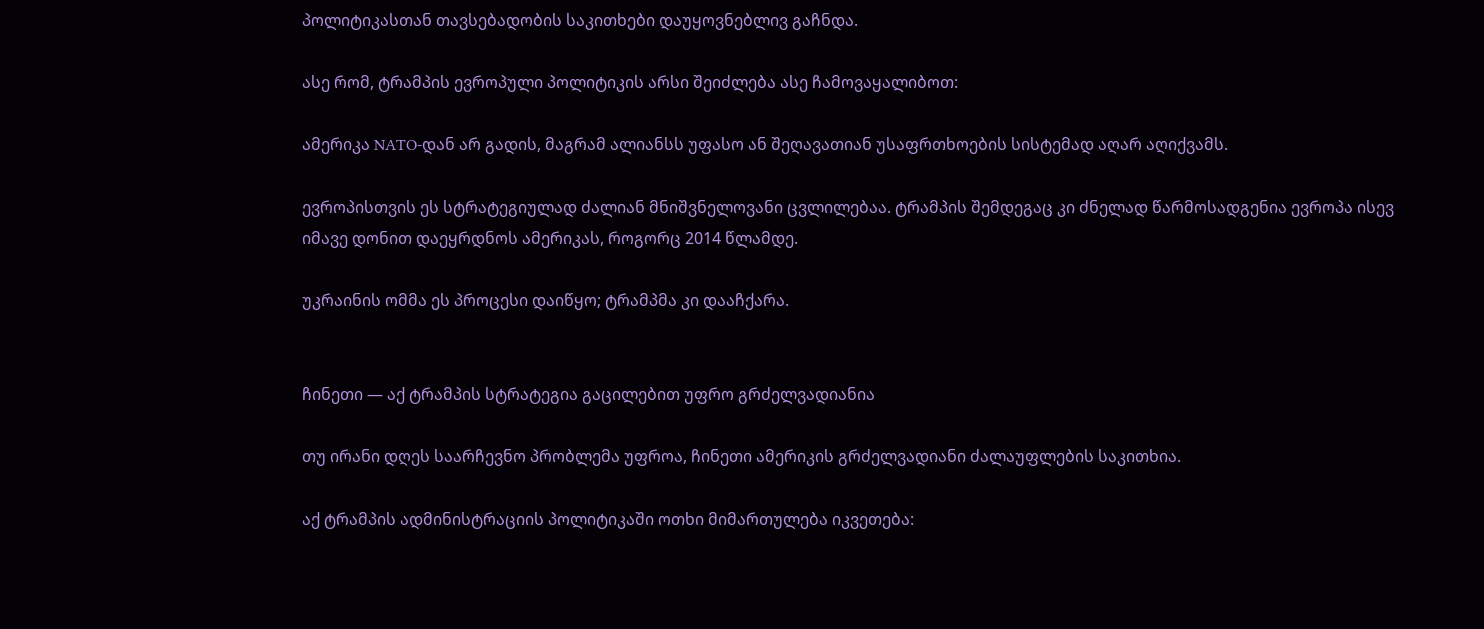პოლიტიკასთან თავსებადობის საკითხები დაუყოვნებლივ გაჩნდა.

ასე რომ, ტრამპის ევროპული პოლიტიკის არსი შეიძლება ასე ჩამოვაყალიბოთ:

ამერიკა NATO-დან არ გადის, მაგრამ ალიანსს უფასო ან შეღავათიან უსაფრთხოების სისტემად აღარ აღიქვამს.

ევროპისთვის ეს სტრატეგიულად ძალიან მნიშვნელოვანი ცვლილებაა. ტრამპის შემდეგაც კი ძნელად წარმოსადგენია ევროპა ისევ იმავე დონით დაეყრდნოს ამერიკას, როგორც 2014 წლამდე.

უკრაინის ომმა ეს პროცესი დაიწყო; ტრამპმა კი დააჩქარა.


ჩინეთი — აქ ტრამპის სტრატეგია გაცილებით უფრო გრძელვადიანია

თუ ირანი დღეს საარჩევნო პრობლემა უფროა, ჩინეთი ამერიკის გრძელვადიანი ძალაუფლების საკითხია.

აქ ტრამპის ადმინისტრაციის პოლიტიკაში ოთხი მიმართულება იკვეთება: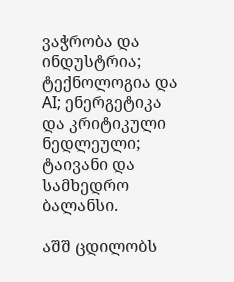ვაჭრობა და ინდუსტრია; ტექნოლოგია და AI; ენერგეტიკა და კრიტიკული ნედლეული; ტაივანი და სამხედრო ბალანსი.

აშშ ცდილობს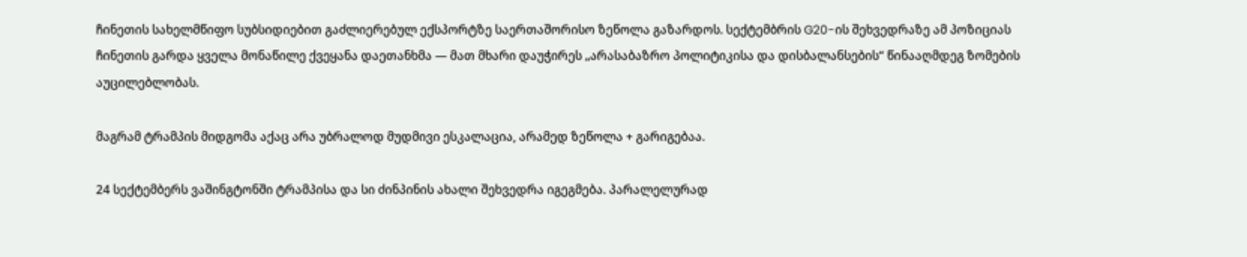ჩინეთის სახელმწიფო სუბსიდიებით გაძლიერებულ ექსპორტზე საერთაშორისო ზეწოლა გაზარდოს. სექტემბრის G20-ის შეხვედრაზე ამ პოზიციას ჩინეთის გარდა ყველა მონაწილე ქვეყანა დაეთანხმა — მათ მხარი დაუჭირეს „არასაბაზრო პოლიტიკისა და დისბალანსების“ წინააღმდეგ ზომების აუცილებლობას.

მაგრამ ტრამპის მიდგომა აქაც არა უბრალოდ მუდმივი ესკალაცია, არამედ ზეწოლა + გარიგებაა.

24 სექტემბერს ვაშინგტონში ტრამპისა და სი ძინპინის ახალი შეხვედრა იგეგმება. პარალელურად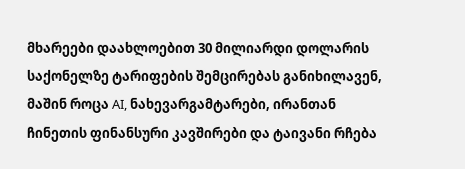მხარეები დაახლოებით 30 მილიარდი დოლარის საქონელზე ტარიფების შემცირებას განიხილავენ, მაშინ როცა AI, ნახევარგამტარები, ირანთან ჩინეთის ფინანსური კავშირები და ტაივანი რჩება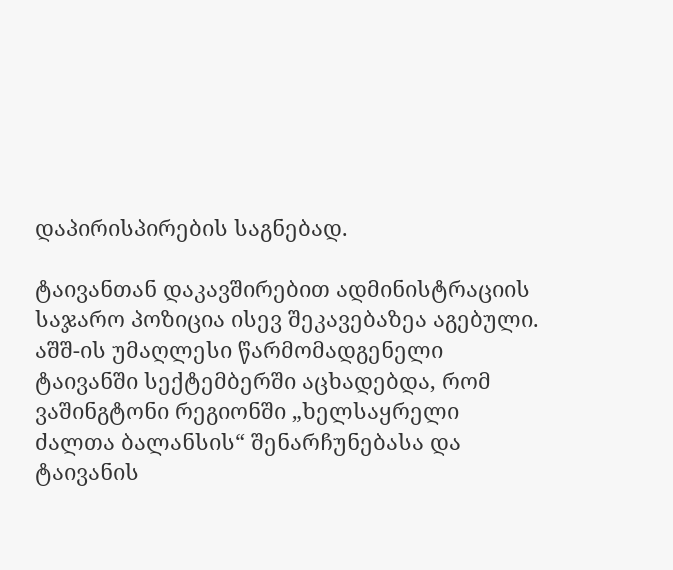დაპირისპირების საგნებად.

ტაივანთან დაკავშირებით ადმინისტრაციის საჯარო პოზიცია ისევ შეკავებაზეა აგებული. აშშ-ის უმაღლესი წარმომადგენელი ტაივანში სექტემბერში აცხადებდა, რომ ვაშინგტონი რეგიონში „ხელსაყრელი ძალთა ბალანსის“ შენარჩუნებასა და ტაივანის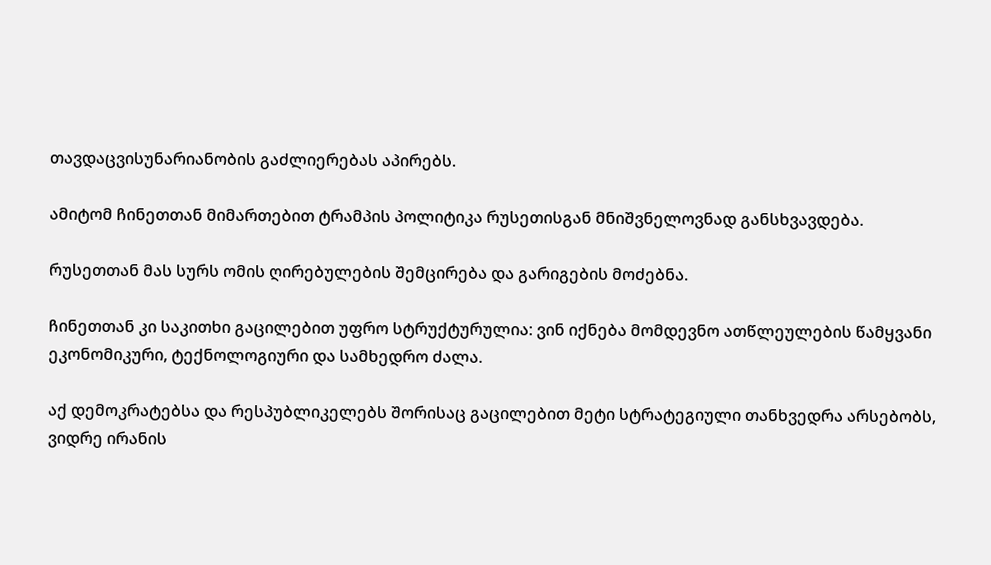თავდაცვისუნარიანობის გაძლიერებას აპირებს.

ამიტომ ჩინეთთან მიმართებით ტრამპის პოლიტიკა რუსეთისგან მნიშვნელოვნად განსხვავდება.

რუსეთთან მას სურს ომის ღირებულების შემცირება და გარიგების მოძებნა.

ჩინეთთან კი საკითხი გაცილებით უფრო სტრუქტურულია: ვინ იქნება მომდევნო ათწლეულების წამყვანი ეკონომიკური, ტექნოლოგიური და სამხედრო ძალა.

აქ დემოკრატებსა და რესპუბლიკელებს შორისაც გაცილებით მეტი სტრატეგიული თანხვედრა არსებობს, ვიდრე ირანის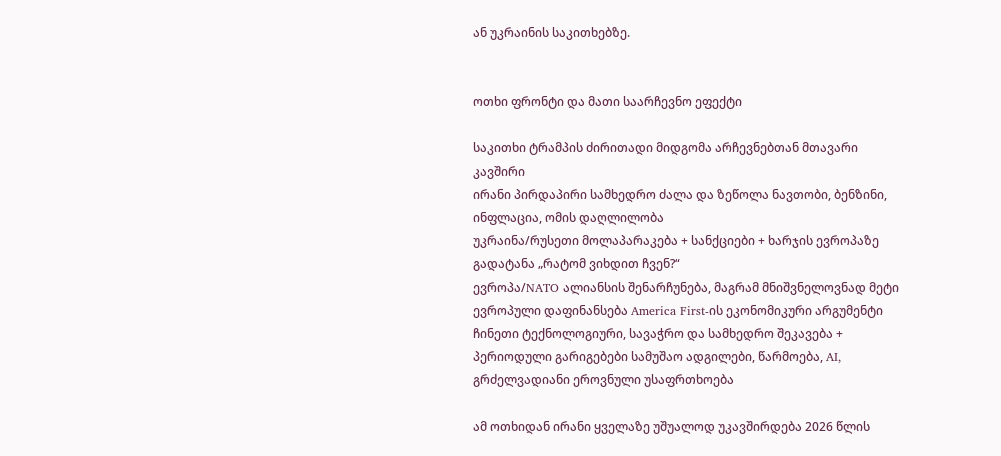ან უკრაინის საკითხებზე.


ოთხი ფრონტი და მათი საარჩევნო ეფექტი

საკითხი ტრამპის ძირითადი მიდგომა არჩევნებთან მთავარი კავშირი
ირანი პირდაპირი სამხედრო ძალა და ზეწოლა ნავთობი, ბენზინი, ინფლაცია, ომის დაღლილობა
უკრაინა/რუსეთი მოლაპარაკება + სანქციები + ხარჯის ევროპაზე გადატანა „რატომ ვიხდით ჩვენ?“
ევროპა/NATO ალიანსის შენარჩუნება, მაგრამ მნიშვნელოვნად მეტი ევროპული დაფინანსება America First-ის ეკონომიკური არგუმენტი
ჩინეთი ტექნოლოგიური, სავაჭრო და სამხედრო შეკავება + პერიოდული გარიგებები სამუშაო ადგილები, წარმოება, AI, გრძელვადიანი ეროვნული უსაფრთხოება

ამ ოთხიდან ირანი ყველაზე უშუალოდ უკავშირდება 2026 წლის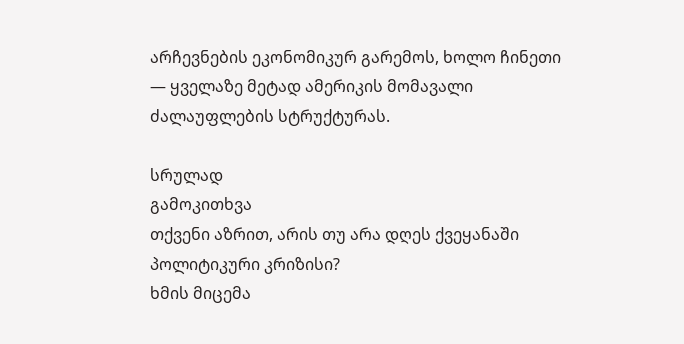არჩევნების ეკონომიკურ გარემოს, ხოლო ჩინეთი — ყველაზე მეტად ამერიკის მომავალი ძალაუფლების სტრუქტურას.

სრულად
გამოკითხვა
თქვენი აზრით, არის თუ არა დღეს ქვეყანაში პოლიტიკური კრიზისი?
ხმის მიცემა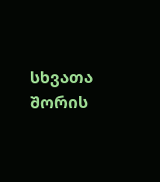სხვათა შორის